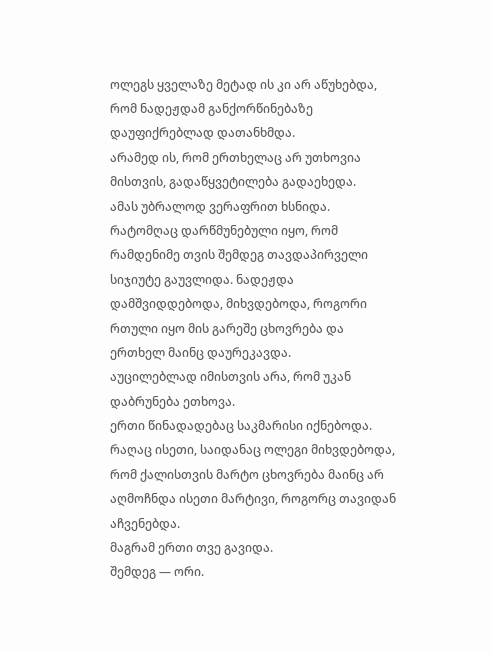ოლეგს ყველაზე მეტად ის კი არ აწუხებდა, რომ ნადეჟდამ განქორწინებაზე დაუფიქრებლად დათანხმდა.
არამედ ის, რომ ერთხელაც არ უთხოვია მისთვის, გადაწყვეტილება გადაეხედა.
ამას უბრალოდ ვერაფრით ხსნიდა.
რატომღაც დარწმუნებული იყო, რომ რამდენიმე თვის შემდეგ თავდაპირველი სიჯიუტე გაუვლიდა. ნადეჟდა დამშვიდდებოდა, მიხვდებოდა, როგორი რთული იყო მის გარეშე ცხოვრება და ერთხელ მაინც დაურეკავდა.
აუცილებლად იმისთვის არა, რომ უკან დაბრუნება ეთხოვა.
ერთი წინადადებაც საკმარისი იქნებოდა.
რაღაც ისეთი, საიდანაც ოლეგი მიხვდებოდა, რომ ქალისთვის მარტო ცხოვრება მაინც არ აღმოჩნდა ისეთი მარტივი, როგორც თავიდან აჩვენებდა.
მაგრამ ერთი თვე გავიდა.
შემდეგ — ორი.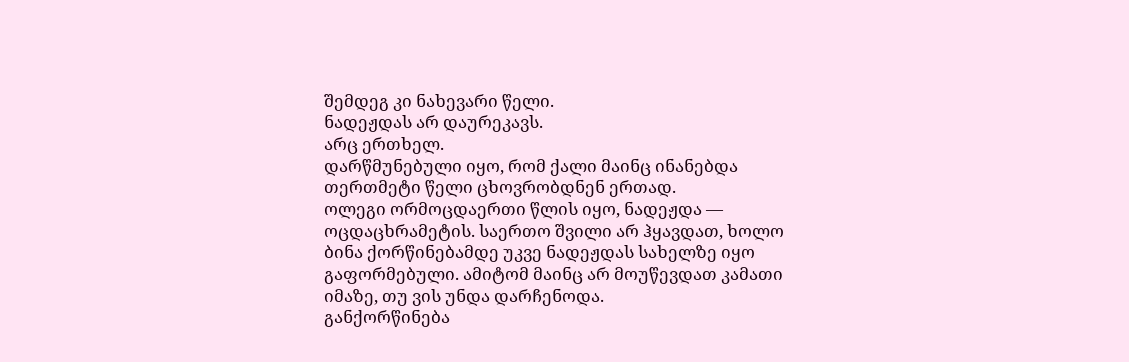შემდეგ კი ნახევარი წელი.
ნადეჟდას არ დაურეკავს.
არც ერთხელ.
დარწმუნებული იყო, რომ ქალი მაინც ინანებდა
თერთმეტი წელი ცხოვრობდნენ ერთად.
ოლეგი ორმოცდაერთი წლის იყო, ნადეჟდა — ოცდაცხრამეტის. საერთო შვილი არ ჰყავდათ, ხოლო ბინა ქორწინებამდე უკვე ნადეჟდას სახელზე იყო გაფორმებული. ამიტომ მაინც არ მოუწევდათ კამათი იმაზე, თუ ვის უნდა დარჩენოდა.
განქორწინება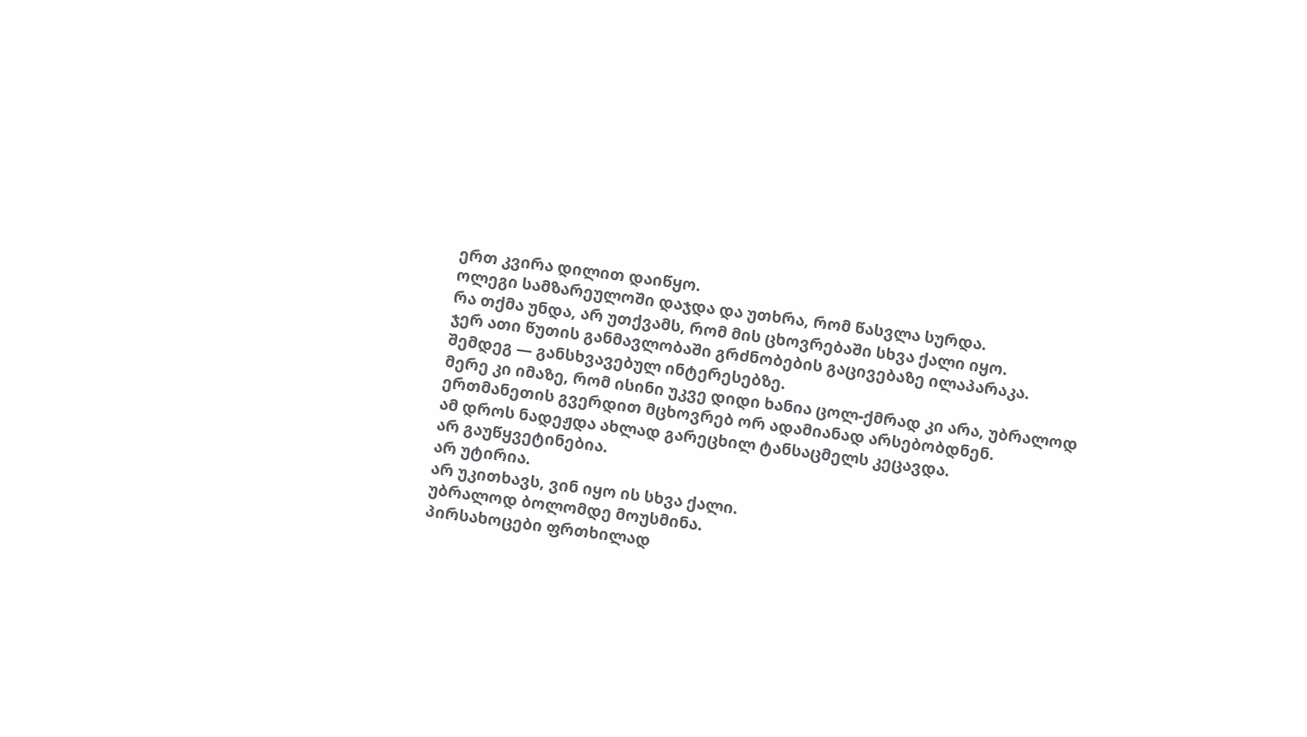ერთ კვირა დილით დაიწყო.
ოლეგი სამზარეულოში დაჯდა და უთხრა, რომ წასვლა სურდა.
რა თქმა უნდა, არ უთქვამს, რომ მის ცხოვრებაში სხვა ქალი იყო.
ჯერ ათი წუთის განმავლობაში გრძნობების გაცივებაზე ილაპარაკა.
შემდეგ — განსხვავებულ ინტერესებზე.
მერე კი იმაზე, რომ ისინი უკვე დიდი ხანია ცოლ-ქმრად კი არა, უბრალოდ ერთმანეთის გვერდით მცხოვრებ ორ ადამიანად არსებობდნენ.
ამ დროს ნადეჟდა ახლად გარეცხილ ტანსაცმელს კეცავდა.
არ გაუწყვეტინებია.
არ უტირია.
არ უკითხავს, ვინ იყო ის სხვა ქალი.
უბრალოდ ბოლომდე მოუსმინა.
პირსახოცები ფრთხილად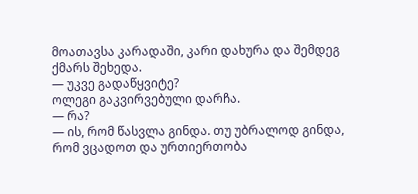მოათავსა კარადაში, კარი დახურა და შემდეგ ქმარს შეხედა.
— უკვე გადაწყვიტე?
ოლეგი გაკვირვებული დარჩა.
— რა?
— ის, რომ წასვლა გინდა. თუ უბრალოდ გინდა, რომ ვცადოთ და ურთიერთობა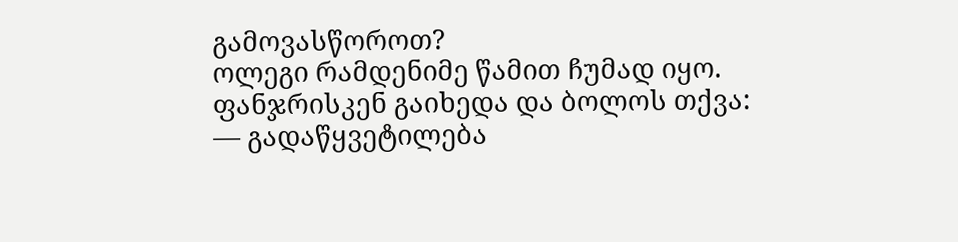გამოვასწოროთ?
ოლეგი რამდენიმე წამით ჩუმად იყო.
ფანჯრისკენ გაიხედა და ბოლოს თქვა:
— გადაწყვეტილება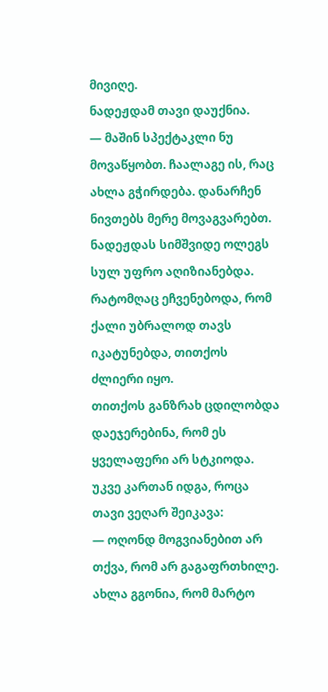მივიღე.
ნადეჟდამ თავი დაუქნია.
— მაშინ სპექტაკლი ნუ მოვაწყობთ. ჩაალაგე ის, რაც ახლა გჭირდება. დანარჩენ ნივთებს მერე მოვაგვარებთ.
ნადეჟდას სიმშვიდე ოლეგს სულ უფრო აღიზიანებდა.
რატომღაც ეჩვენებოდა, რომ ქალი უბრალოდ თავს იკატუნებდა, თითქოს ძლიერი იყო.
თითქოს განზრახ ცდილობდა დაეჯერებინა, რომ ეს ყველაფერი არ სტკიოდა.
უკვე კართან იდგა, როცა თავი ვეღარ შეიკავა:
— ოღონდ მოგვიანებით არ თქვა, რომ არ გაგაფრთხილე. ახლა გგონია, რომ მარტო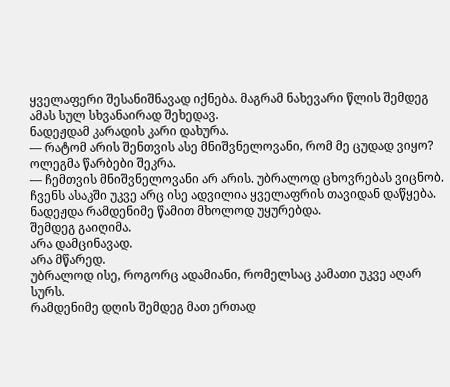ყველაფერი შესანიშნავად იქნება. მაგრამ ნახევარი წლის შემდეგ ამას სულ სხვანაირად შეხედავ.
ნადეჟდამ კარადის კარი დახურა.
— რატომ არის შენთვის ასე მნიშვნელოვანი, რომ მე ცუდად ვიყო?
ოლეგმა წარბები შეკრა.
— ჩემთვის მნიშვნელოვანი არ არის. უბრალოდ ცხოვრებას ვიცნობ. ჩვენს ასაკში უკვე არც ისე ადვილია ყველაფრის თავიდან დაწყება.
ნადეჟდა რამდენიმე წამით მხოლოდ უყურებდა.
შემდეგ გაიღიმა.
არა დამცინავად.
არა მწარედ.
უბრალოდ ისე, როგორც ადამიანი, რომელსაც კამათი უკვე აღარ სურს.
რამდენიმე დღის შემდეგ მათ ერთად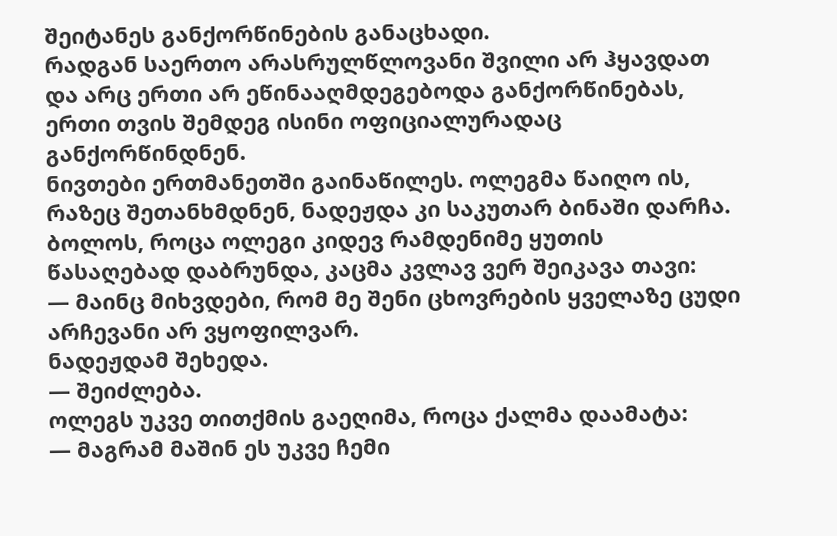შეიტანეს განქორწინების განაცხადი.
რადგან საერთო არასრულწლოვანი შვილი არ ჰყავდათ და არც ერთი არ ეწინააღმდეგებოდა განქორწინებას, ერთი თვის შემდეგ ისინი ოფიციალურადაც განქორწინდნენ.
ნივთები ერთმანეთში გაინაწილეს. ოლეგმა წაიღო ის, რაზეც შეთანხმდნენ, ნადეჟდა კი საკუთარ ბინაში დარჩა.
ბოლოს, როცა ოლეგი კიდევ რამდენიმე ყუთის წასაღებად დაბრუნდა, კაცმა კვლავ ვერ შეიკავა თავი:
— მაინც მიხვდები, რომ მე შენი ცხოვრების ყველაზე ცუდი არჩევანი არ ვყოფილვარ.
ნადეჟდამ შეხედა.
— შეიძლება.
ოლეგს უკვე თითქმის გაეღიმა, როცა ქალმა დაამატა:
— მაგრამ მაშინ ეს უკვე ჩემი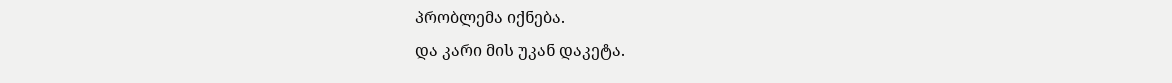პრობლემა იქნება.
და კარი მის უკან დაკეტა.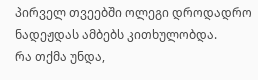პირველ თვეებში ოლეგი დროდადრო ნადეჟდას ამბებს კითხულობდა.
რა თქმა უნდა,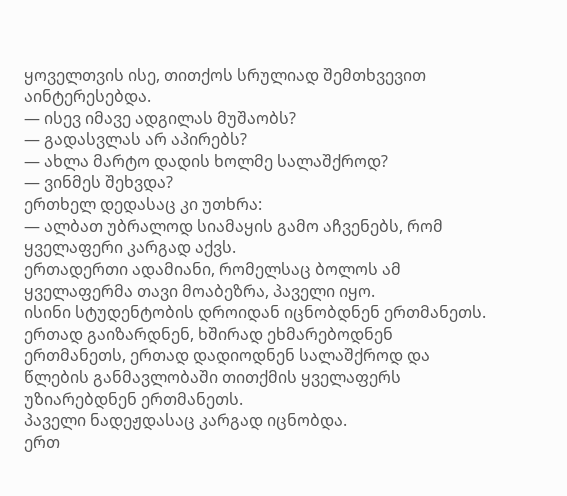ყოველთვის ისე, თითქოს სრულიად შემთხვევით აინტერესებდა.
— ისევ იმავე ადგილას მუშაობს?
— გადასვლას არ აპირებს?
— ახლა მარტო დადის ხოლმე სალაშქროდ?
— ვინმეს შეხვდა?
ერთხელ დედასაც კი უთხრა:
— ალბათ უბრალოდ სიამაყის გამო აჩვენებს, რომ ყველაფერი კარგად აქვს.
ერთადერთი ადამიანი, რომელსაც ბოლოს ამ ყველაფერმა თავი მოაბეზრა, პაველი იყო.
ისინი სტუდენტობის დროიდან იცნობდნენ ერთმანეთს. ერთად გაიზარდნენ, ხშირად ეხმარებოდნენ ერთმანეთს, ერთად დადიოდნენ სალაშქროდ და წლების განმავლობაში თითქმის ყველაფერს უზიარებდნენ ერთმანეთს.
პაველი ნადეჟდასაც კარგად იცნობდა.
ერთ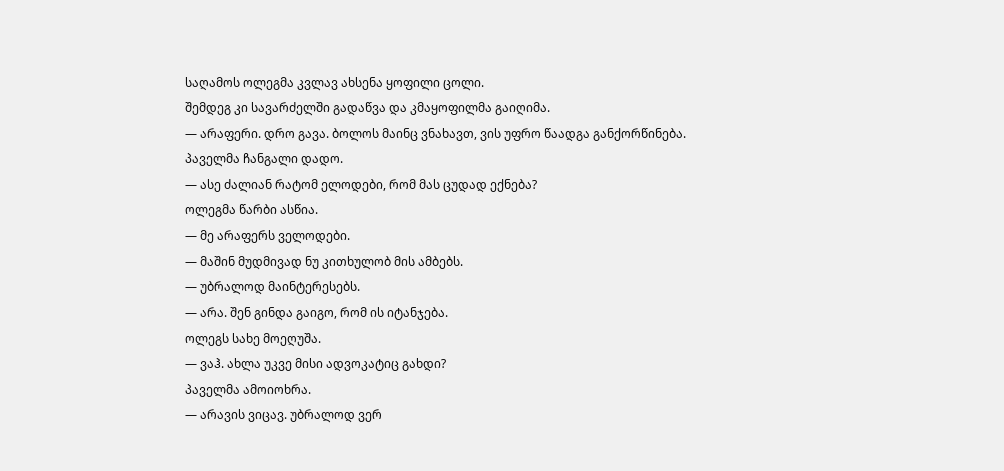საღამოს ოლეგმა კვლავ ახსენა ყოფილი ცოლი.
შემდეგ კი სავარძელში გადაწვა და კმაყოფილმა გაიღიმა.
— არაფერი. დრო გავა. ბოლოს მაინც ვნახავთ, ვის უფრო წაადგა განქორწინება.
პაველმა ჩანგალი დადო.
— ასე ძალიან რატომ ელოდები, რომ მას ცუდად ექნება?
ოლეგმა წარბი ასწია.
— მე არაფერს ველოდები.
— მაშინ მუდმივად ნუ კითხულობ მის ამბებს.
— უბრალოდ მაინტერესებს.
— არა. შენ გინდა გაიგო, რომ ის იტანჯება.
ოლეგს სახე მოეღუშა.
— ვაჰ. ახლა უკვე მისი ადვოკატიც გახდი?
პაველმა ამოიოხრა.
— არავის ვიცავ. უბრალოდ ვერ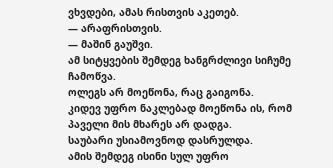ვხვდები, ამას რისთვის აკეთებ.
— არაფრისთვის.
— მაშინ გაუშვი.
ამ სიტყვების შემდეგ ხანგრძლივი სიჩუმე ჩამოწვა.
ოლეგს არ მოეწონა, რაც გაიგონა.
კიდევ უფრო ნაკლებად მოეწონა ის, რომ პაველი მის მხარეს არ დადგა.
საუბარი უსიამოვნოდ დასრულდა.
ამის შემდეგ ისინი სულ უფრო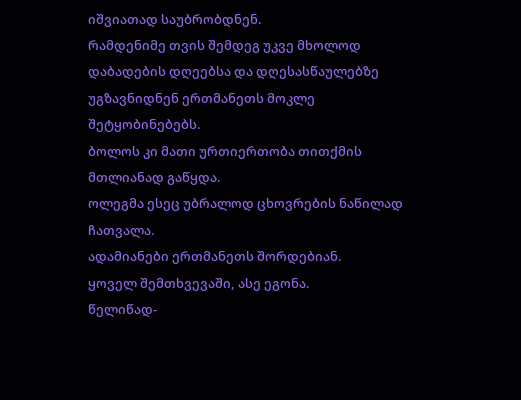იშვიათად საუბრობდნენ.
რამდენიმე თვის შემდეგ უკვე მხოლოდ დაბადების დღეებსა და დღესასწაულებზე უგზავნიდნენ ერთმანეთს მოკლე შეტყობინებებს.
ბოლოს კი მათი ურთიერთობა თითქმის მთლიანად გაწყდა.
ოლეგმა ესეც უბრალოდ ცხოვრების ნაწილად ჩათვალა.
ადამიანები ერთმანეთს შორდებიან.
ყოველ შემთხვევაში, ასე ეგონა.
წელიწად-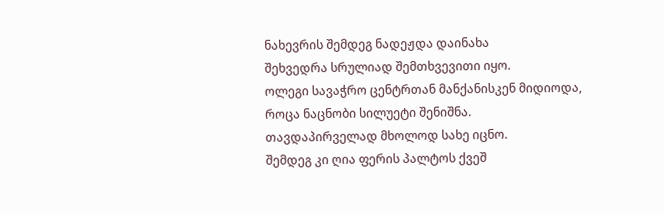ნახევრის შემდეგ ნადეჟდა დაინახა
შეხვედრა სრულიად შემთხვევითი იყო.
ოლეგი სავაჭრო ცენტრთან მანქანისკენ მიდიოდა, როცა ნაცნობი სილუეტი შენიშნა.
თავდაპირველად მხოლოდ სახე იცნო.
შემდეგ კი ღია ფერის პალტოს ქვეშ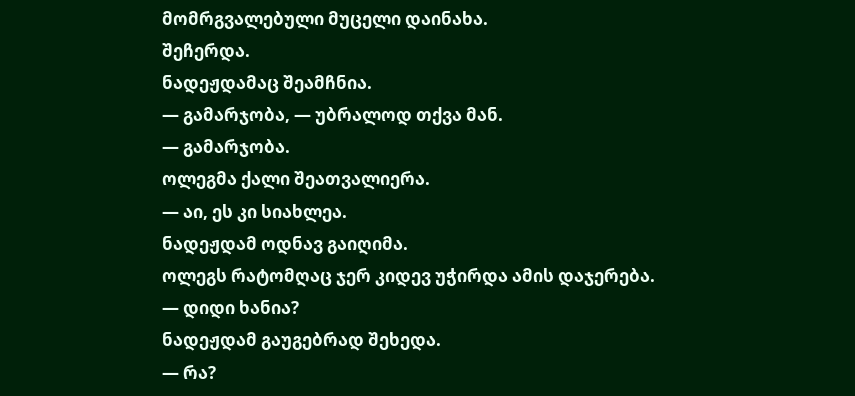მომრგვალებული მუცელი დაინახა.
შეჩერდა.
ნადეჟდამაც შეამჩნია.
— გამარჯობა, — უბრალოდ თქვა მან.
— გამარჯობა.
ოლეგმა ქალი შეათვალიერა.
— აი, ეს კი სიახლეა.
ნადეჟდამ ოდნავ გაიღიმა.
ოლეგს რატომღაც ჯერ კიდევ უჭირდა ამის დაჯერება.
— დიდი ხანია?
ნადეჟდამ გაუგებრად შეხედა.
— რა?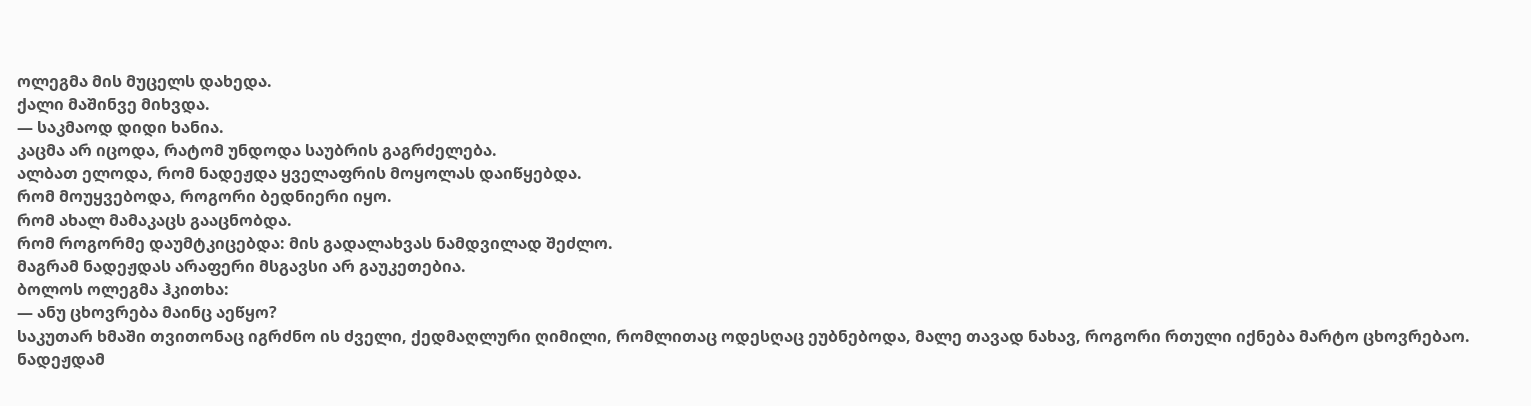ოლეგმა მის მუცელს დახედა.
ქალი მაშინვე მიხვდა.
— საკმაოდ დიდი ხანია.
კაცმა არ იცოდა, რატომ უნდოდა საუბრის გაგრძელება.
ალბათ ელოდა, რომ ნადეჟდა ყველაფრის მოყოლას დაიწყებდა.
რომ მოუყვებოდა, როგორი ბედნიერი იყო.
რომ ახალ მამაკაცს გააცნობდა.
რომ როგორმე დაუმტკიცებდა: მის გადალახვას ნამდვილად შეძლო.
მაგრამ ნადეჟდას არაფერი მსგავსი არ გაუკეთებია.
ბოლოს ოლეგმა ჰკითხა:
— ანუ ცხოვრება მაინც აეწყო?
საკუთარ ხმაში თვითონაც იგრძნო ის ძველი, ქედმაღლური ღიმილი, რომლითაც ოდესღაც ეუბნებოდა, მალე თავად ნახავ, როგორი რთული იქნება მარტო ცხოვრებაო.
ნადეჟდამ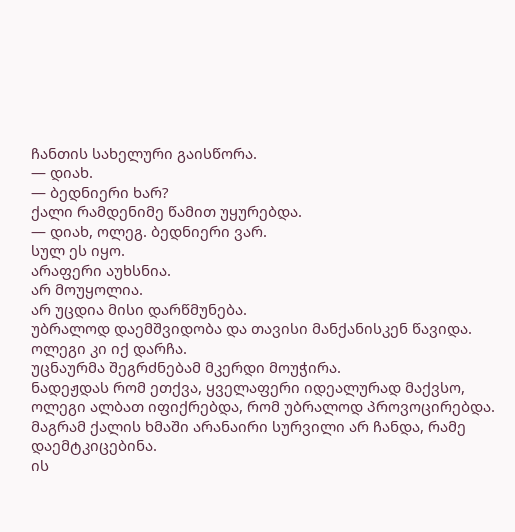ჩანთის სახელური გაისწორა.
— დიახ.
— ბედნიერი ხარ?
ქალი რამდენიმე წამით უყურებდა.
— დიახ, ოლეგ. ბედნიერი ვარ.
სულ ეს იყო.
არაფერი აუხსნია.
არ მოუყოლია.
არ უცდია მისი დარწმუნება.
უბრალოდ დაემშვიდობა და თავისი მანქანისკენ წავიდა.
ოლეგი კი იქ დარჩა.
უცნაურმა შეგრძნებამ მკერდი მოუჭირა.
ნადეჟდას რომ ეთქვა, ყველაფერი იდეალურად მაქვსო, ოლეგი ალბათ იფიქრებდა, რომ უბრალოდ პროვოცირებდა.
მაგრამ ქალის ხმაში არანაირი სურვილი არ ჩანდა, რამე დაემტკიცებინა.
ის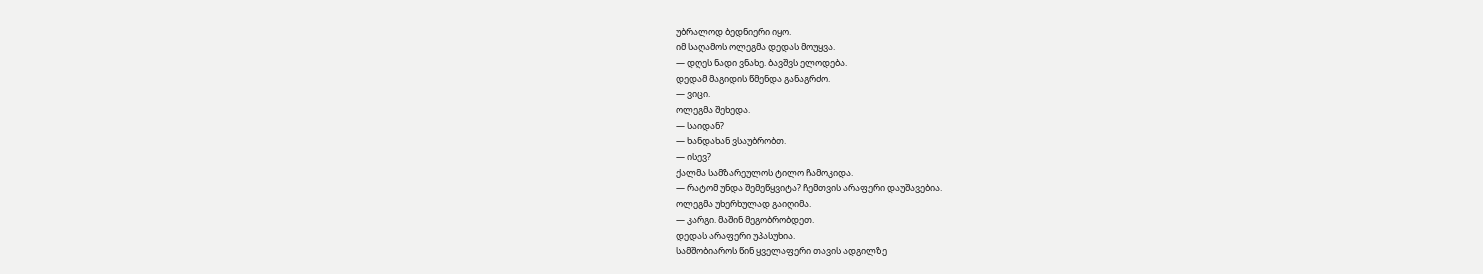უბრალოდ ბედნიერი იყო.
იმ საღამოს ოლეგმა დედას მოუყვა.
— დღეს ნადი ვნახე. ბავშვს ელოდება.
დედამ მაგიდის წმენდა განაგრძო.
— ვიცი.
ოლეგმა შეხედა.
— საიდან?
— ხანდახან ვსაუბრობთ.
— ისევ?
ქალმა სამზარეულოს ტილო ჩამოკიდა.
— რატომ უნდა შემეწყვიტა? ჩემთვის არაფერი დაუშავებია.
ოლეგმა უხერხულად გაიღიმა.
— კარგი. მაშინ მეგობრობდეთ.
დედას არაფერი უპასუხია.
სამშობიაროს წინ ყველაფერი თავის ადგილზე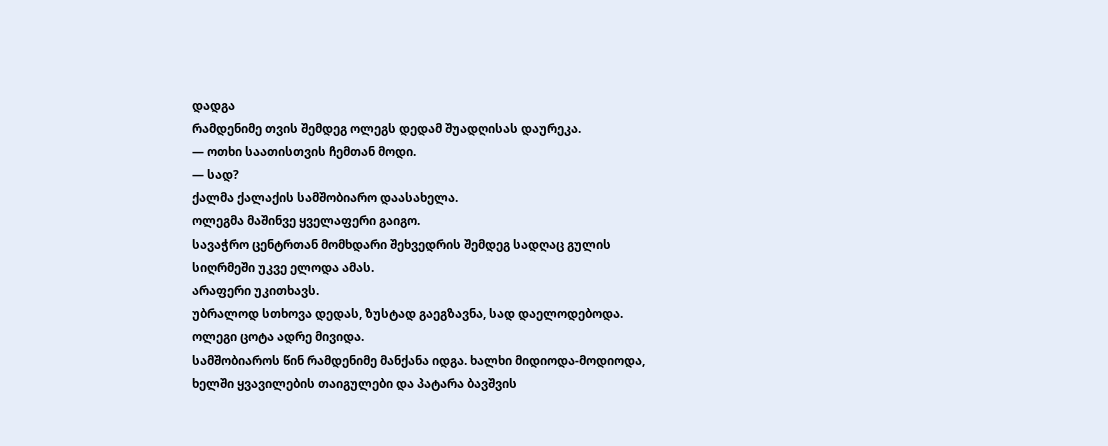დადგა
რამდენიმე თვის შემდეგ ოლეგს დედამ შუადღისას დაურეკა.
— ოთხი საათისთვის ჩემთან მოდი.
— სად?
ქალმა ქალაქის სამშობიარო დაასახელა.
ოლეგმა მაშინვე ყველაფერი გაიგო.
სავაჭრო ცენტრთან მომხდარი შეხვედრის შემდეგ სადღაც გულის სიღრმეში უკვე ელოდა ამას.
არაფერი უკითხავს.
უბრალოდ სთხოვა დედას, ზუსტად გაეგზავნა, სად დაელოდებოდა.
ოლეგი ცოტა ადრე მივიდა.
სამშობიაროს წინ რამდენიმე მანქანა იდგა. ხალხი მიდიოდა-მოდიოდა, ხელში ყვავილების თაიგულები და პატარა ბავშვის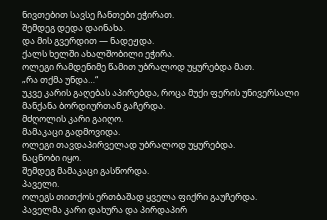ნივთებით სავსე ჩანთები ეჭირათ.
შემდეგ დედა დაინახა.
და მის გვერდით — ნადეჟდა.
ქალს ხელში ახალშობილი ეჭირა.
ოლეგი რამდენიმე წამით უბრალოდ უყურებდა მათ.
„რა თქმა უნდა…“
უკვე კარის გაღებას აპირებდა, როცა მუქი ფერის უნივერსალი მანქანა ბორდიურთან გაჩერდა.
მძღოლის კარი გაიღო.
მამაკაცი გადმოვიდა.
ოლეგი თავდაპირველად უბრალოდ უყურებდა.
ნაცნობი იყო.
შემდეგ მამაკაცი გასწორდა.
პაველი.
ოლეგს თითქოს ერთბაშად ყველა ფიქრი გაუჩერდა.
პაველმა კარი დახურა და პირდაპირ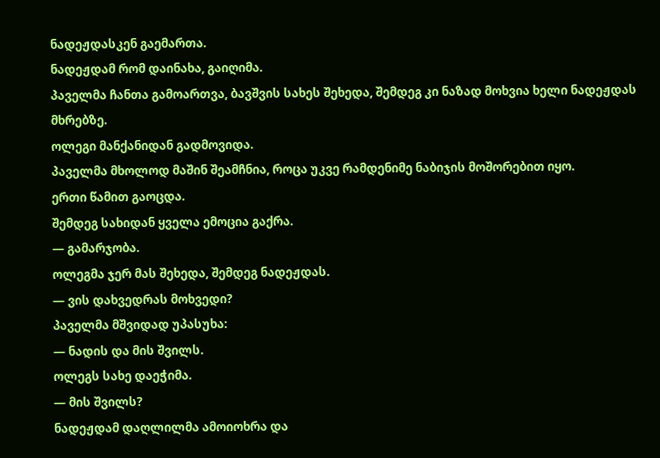ნადეჟდასკენ გაემართა.
ნადეჟდამ რომ დაინახა, გაიღიმა.
პაველმა ჩანთა გამოართვა, ბავშვის სახეს შეხედა, შემდეგ კი ნაზად მოხვია ხელი ნადეჟდას მხრებზე.
ოლეგი მანქანიდან გადმოვიდა.
პაველმა მხოლოდ მაშინ შეამჩნია, როცა უკვე რამდენიმე ნაბიჯის მოშორებით იყო.
ერთი წამით გაოცდა.
შემდეგ სახიდან ყველა ემოცია გაქრა.
— გამარჯობა.
ოლეგმა ჯერ მას შეხედა, შემდეგ ნადეჟდას.
— ვის დახვედრას მოხვედი?
პაველმა მშვიდად უპასუხა:
— ნადის და მის შვილს.
ოლეგს სახე დაეჭიმა.
— მის შვილს?
ნადეჟდამ დაღლილმა ამოიოხრა და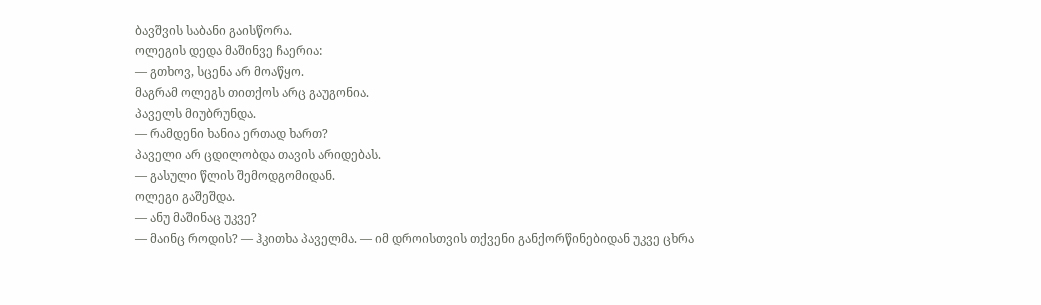ბავშვის საბანი გაისწორა.
ოლეგის დედა მაშინვე ჩაერია:
— გთხოვ, სცენა არ მოაწყო.
მაგრამ ოლეგს თითქოს არც გაუგონია.
პაველს მიუბრუნდა.
— რამდენი ხანია ერთად ხართ?
პაველი არ ცდილობდა თავის არიდებას.
— გასული წლის შემოდგომიდან.
ოლეგი გაშეშდა.
— ანუ მაშინაც უკვე?
— მაინც როდის? — ჰკითხა პაველმა. — იმ დროისთვის თქვენი განქორწინებიდან უკვე ცხრა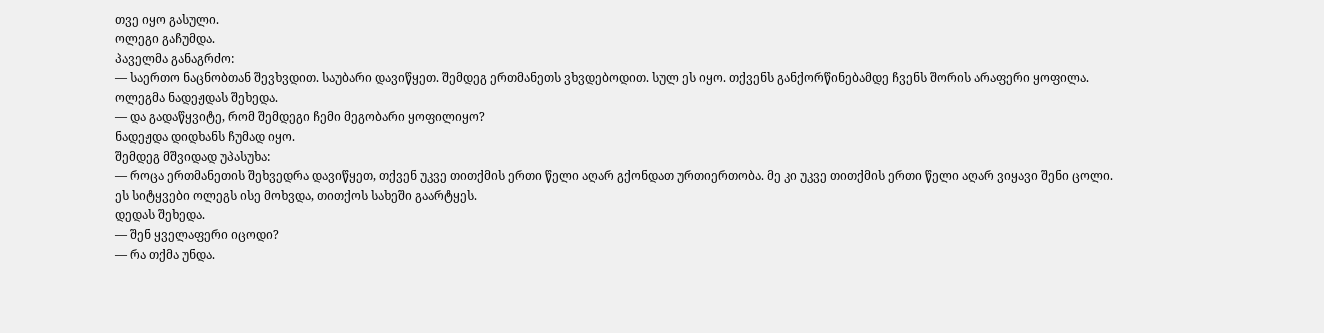თვე იყო გასული.
ოლეგი გაჩუმდა.
პაველმა განაგრძო:
— საერთო ნაცნობთან შევხვდით. საუბარი დავიწყეთ. შემდეგ ერთმანეთს ვხვდებოდით. სულ ეს იყო. თქვენს განქორწინებამდე ჩვენს შორის არაფერი ყოფილა.
ოლეგმა ნადეჟდას შეხედა.
— და გადაწყვიტე, რომ შემდეგი ჩემი მეგობარი ყოფილიყო?
ნადეჟდა დიდხანს ჩუმად იყო.
შემდეგ მშვიდად უპასუხა:
— როცა ერთმანეთის შეხვედრა დავიწყეთ, თქვენ უკვე თითქმის ერთი წელი აღარ გქონდათ ურთიერთობა. მე კი უკვე თითქმის ერთი წელი აღარ ვიყავი შენი ცოლი.
ეს სიტყვები ოლეგს ისე მოხვდა, თითქოს სახეში გაარტყეს.
დედას შეხედა.
— შენ ყველაფერი იცოდი?
— რა თქმა უნდა.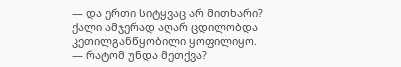— და ერთი სიტყვაც არ მითხარი?
ქალი ამჯერად აღარ ცდილობდა კეთილგანწყობილი ყოფილიყო.
— რატომ უნდა მეთქვა?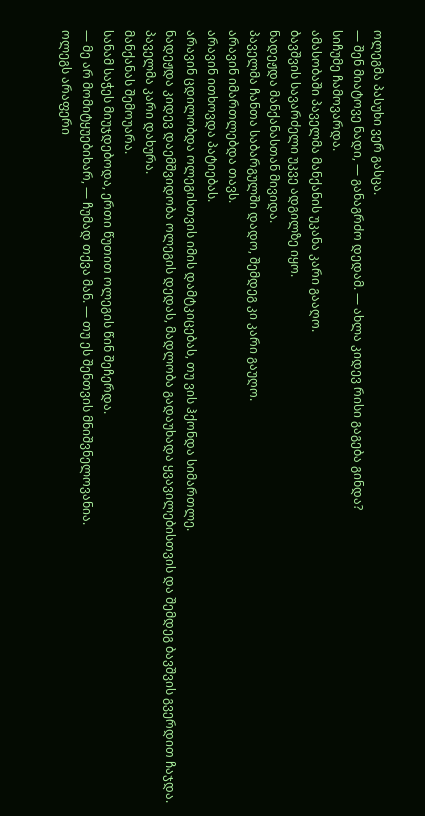ოლეგმა პასუხი ვერ გასცა.
— შენ მიატოვე ნადი, — განაგრძო დედამ. — ახლა კიდევ რისი გაგება გინდა?
სიჩუმე ჩამოვარდა.
ამასობაში პაველმა მანქანის უკანა კარი გააღო.
ბავშვის სავარძელი უკვე ადგილზე იყო.
ნადეჟდა მანქანასთან მივიდა.
პაველმა ჩანთა საბარგულში დადო, შემდეგ კი კარი გაუღო.
არავინ იმართლებდა თავს.
არავინ ითხოვდა პატიებას.
არავინ ცდილობდა ოლეგისთვის იმის დამტკიცებას, თუ ვის ჰქონდა სიმართლე.
ნადეჟდა კიდევ დაემშვიდობა ოლეგის დედას, მადლობა გადაუხადა ყვავილებისთვის და შემდეგ ბავშვის გვერდით ჩაჯდა.
პაველმა კარი დახურა.
მანქანას შემოუარა.
სანამ საჭეს მიუჯდებოდა, ერთი წუთით ოლეგის წინ შეჩერდა.
— მე არ მომიტყუებიხარ, — ჩუმად თქვა მან. — თუ ეს შენთვის მნიშვნელოვანია.
ოლეგს არაფერი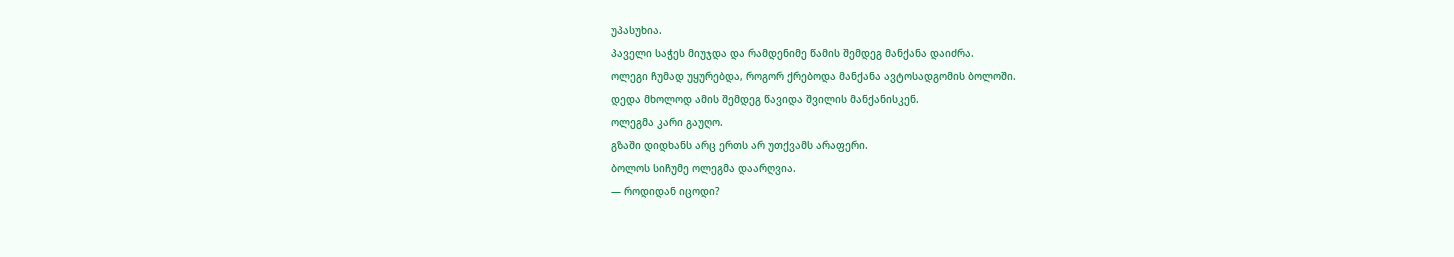უპასუხია.
პაველი საჭეს მიუჯდა და რამდენიმე წამის შემდეგ მანქანა დაიძრა.
ოლეგი ჩუმად უყურებდა, როგორ ქრებოდა მანქანა ავტოსადგომის ბოლოში.
დედა მხოლოდ ამის შემდეგ წავიდა შვილის მანქანისკენ.
ოლეგმა კარი გაუღო.
გზაში დიდხანს არც ერთს არ უთქვამს არაფერი.
ბოლოს სიჩუმე ოლეგმა დაარღვია.
— როდიდან იცოდი?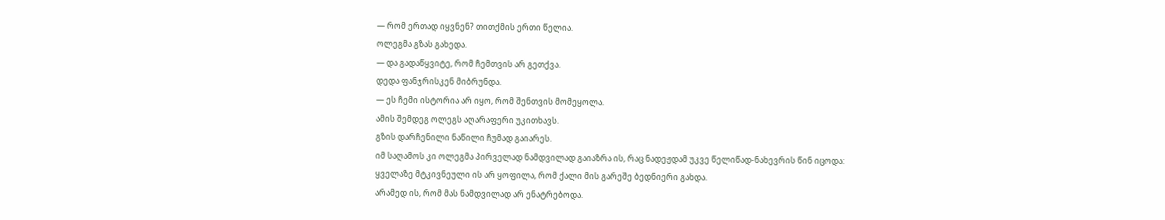— რომ ერთად იყვნენ? თითქმის ერთი წელია.
ოლეგმა გზას გახედა.
— და გადაწყვიტე, რომ ჩემთვის არ გეთქვა.
დედა ფანჯრისკენ მიბრუნდა.
— ეს ჩემი ისტორია არ იყო, რომ შენთვის მომეყოლა.
ამის შემდეგ ოლეგს აღარაფერი უკითხავს.
გზის დარჩენილი ნაწილი ჩუმად გაიარეს.
იმ საღამოს კი ოლეგმა პირველად ნამდვილად გაიაზრა ის, რაც ნადეჟდამ უკვე წელიწად-ნახევრის წინ იცოდა:
ყველაზე მტკივნეული ის არ ყოფილა, რომ ქალი მის გარეშე ბედნიერი გახდა.
არამედ ის, რომ მას ნამდვილად არ ენატრებოდა.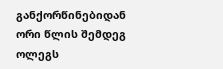განქორწინებიდან ორი წლის შემდეგ ოლეგს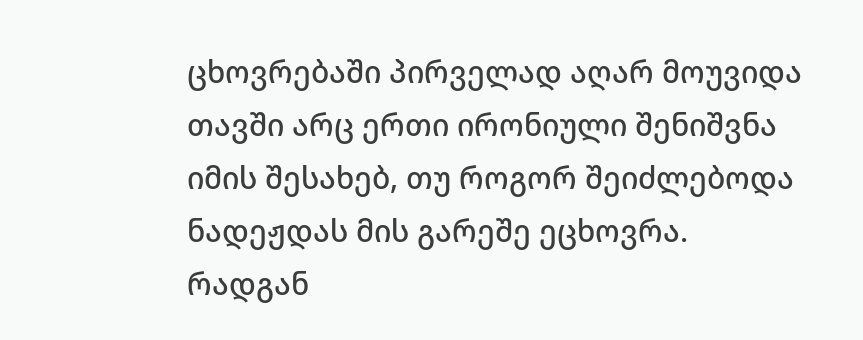ცხოვრებაში პირველად აღარ მოუვიდა თავში არც ერთი ირონიული შენიშვნა იმის შესახებ, თუ როგორ შეიძლებოდა ნადეჟდას მის გარეშე ეცხოვრა.
რადგან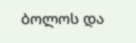ბოლოს და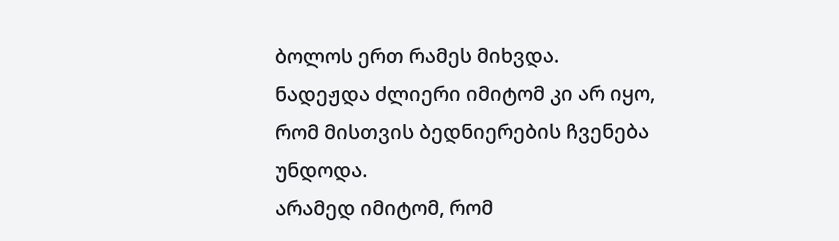ბოლოს ერთ რამეს მიხვდა.
ნადეჟდა ძლიერი იმიტომ კი არ იყო, რომ მისთვის ბედნიერების ჩვენება უნდოდა.
არამედ იმიტომ, რომ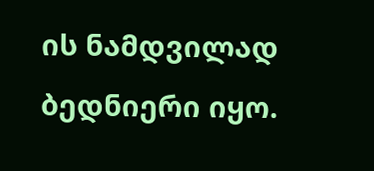ის ნამდვილად ბედნიერი იყო.